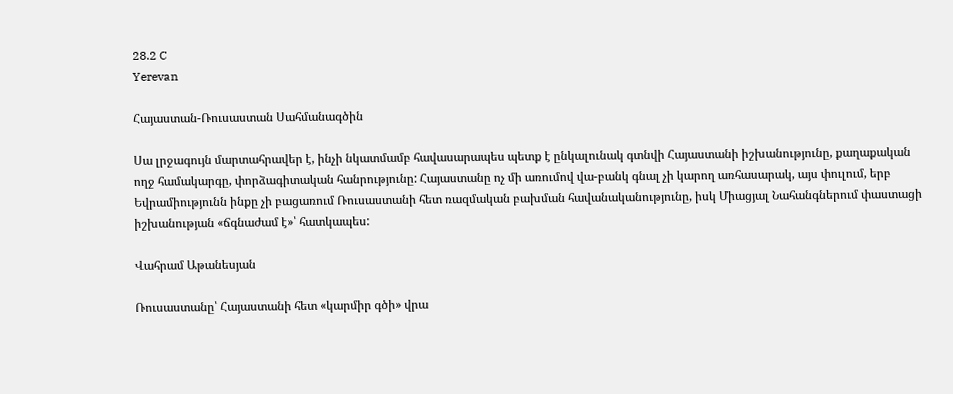28.2 C
Yerevan

Հայաստան-Ռուսաստան Սահմանագծին

Սա լրջագույն մարտահրավեր է, ինչի նկատմամբ հավասարապես պետք է ընկալունակ գտնվի Հայաստանի իշխանությունը, քաղաքական ողջ համակարգը, փորձագիտական հանրությունը: Հայաստանը ոչ մի առումով վա-բանկ գնալ չի կարող առհասարակ, այս փուլում, երբ Եվրամիությունն ինքը չի բացառում Ռուսաստանի հետ ռազմական բախման հավանականությունը, իսկ Միացյալ Նահանգներում փաստացի իշխանության «ճգնաժամ է»՝ հատկապես:

Վահրամ Աթանեսյան

Ռուսաստանը՝ Հայաստանի հետ «կարմիր գծի» վրա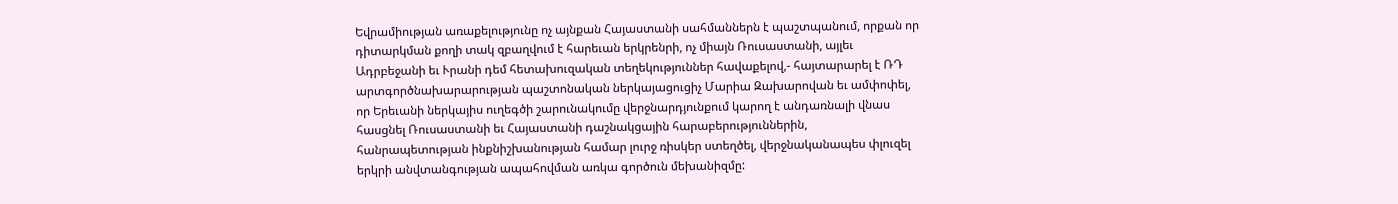Եվրամիության առաքելությունը ոչ այնքան Հայաստանի սահմաններն է պաշտպանում, որքան որ դիտարկման քողի տակ զբաղվում է հարեւան երկրենրի, ոչ միայն Ռուսաստանի, այլեւ Ադրբեջանի եւ Ւրանի դեմ հետախուզական տեղեկություններ հավաքելով,- հայտարարել է ՌԴ արտգործնախարարության պաշտոնական ներկայացուցիչ Մարիա Զախարովան եւ ամփոփել, որ Երեւանի ներկայիս ուղեգծի շարունակումը վերջնարդյունքում կարող է անդառնալի վնաս հասցնել Ռուսաստանի եւ Հայաստանի դաշնակցային հարաբերություններին, հանրապետության ինքնիշխանության համար լուրջ ռիսկեր ստեղծել, վերջնականապես փլուզել երկրի անվտանգության ապահովման առկա գործուն մեխանիզմը: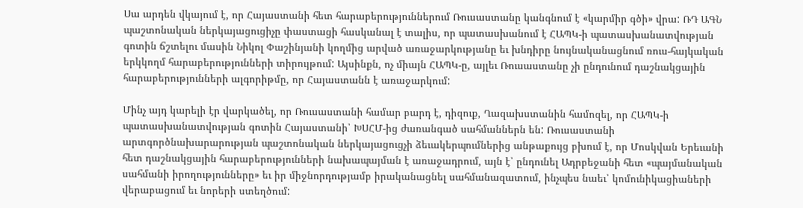Սա արդեն վկայում է, որ Հայաստանի հետ հարաբերություններում Ռուսաստանը կանգնում է «կարմիր գծի» վրա: ՌԴ ԱԳՆ պաշտոնական ներկայացուցիչը փաստացի հասկանալ է տալիս, որ պատասխանում է ՀԱՊԿ‑ի պատասխանատվության գոտին ճշտելու մասին Նիկոլ Փաշինյանի կողմից արված առաջարկությանը եւ խնդիրը նույնականացնում ռուս-հայկական երկկողմ հարաբերությունների տիրույթում: Այսինքն, ոչ միայն ՀԱՊԿ‑ը, այլեւ Ռուսաստանը չի ընդունում դաշնակցային հարաբերությունների ալգորիթմը, որ Հայաստանն է առաջարկում:

Մինչ այդ կարելի էր վարկածել, որ Ռուսաստանի համար բարդ է, դիզուք, Ղազախստանին համոզել, որ ՀԱՊԿ‑ի պատասխանատվության գոտին Հայաստանի՝ ԽՍՀՄ-ից ժառանգած սահմաններն են: Ռուսաստանի արտգործնախարարության պաշտոնական ներկայացուցչի ձեւակերպումներից անթաքույց բխում է, որ Մոսկվան Երեւանի հետ դաշնակցային հարաբերությունների նախապայման է առաջադրում, այն է՝ ընդունել Ադրբեջանի հետ «պայմանական սահմանի իրողությունները» եւ իր միջնորդությամբ իրականացնել սահմանազատում, ինչպես նաեւ՝ կոմունիկացիաների վերաբացում եւ նորերի ստեղծում: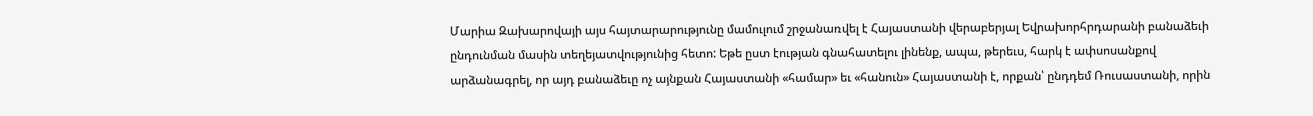Մարիա Զախարովայի այս հայտարարությունը մամուլում շրջանառվել է Հայաստանի վերաբերյալ Եվրախորհրդարանի բանաձեւի ընդունման մասին տեղեյատվությունից հետո: Եթե ըստ էության գնահատելու լինենք, ապա, թերեւս, հարկ է ափսոսանքով արձանագրել, որ այդ բանաձեւը ոչ այնքան Հայաստանի «համար» եւ «հանուն» Հայաստանի է, որքան՝ ընդդեմ Ռուսաստանի, որին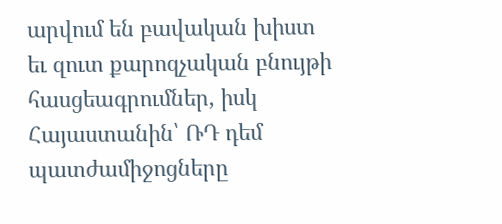արվում են բավական խիստ եւ զուտ քարոզչական բնույթի հասցեագրումներ, իսկ Հայաստանին՝ ՌԴ դեմ պատժամիջոցները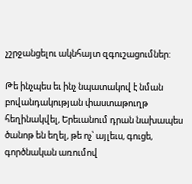չշրջանցելու ակնհայտ զգուշացումներ:

Թե ինչպես եւ ինչ նպատակով է նման բովանդակության փաստաթուղթ հեղինակվել, Երեւանում դրան նախապես ծանոթ են եղել, թե ոչ՝ այլեւս, գուցե, գործնական առումով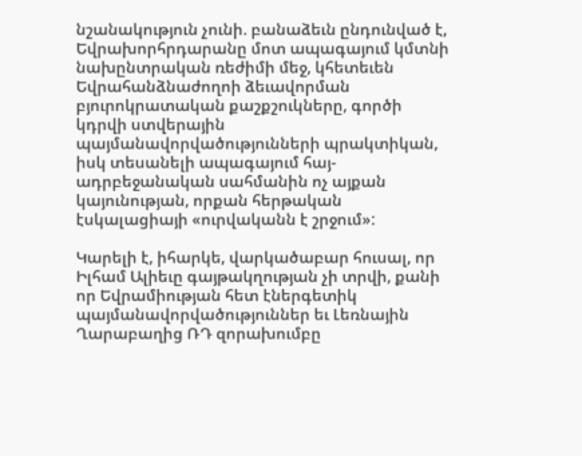նշանակություն չունի. բանաձեւն ընդունված է, Եվրախորհրդարանը մոտ ապագայում կմտնի նախընտրական ռեժիմի մեջ, կհետեւեն Եվրահանձնաժողոի ձեւավորման բյուրոկրատական քաշքշուկները, գործի կդրվի ստվերային պայմանավորվածությունների պրակտիկան, իսկ տեսանելի ապագայում հայ-ադրբեջանական սահմանին ոչ այքան կայունության, որքան հերթական էսկալացիայի «ուրվականն է շրջում»:

Կարելի է, իհարկե, վարկածաբար հուսալ, որ Իլհամ Ալիեւը գայթակղության չի տրվի, քանի որ Եվրամիության հետ էներգետիկ պայմանավորվածություններ եւ Լեռնային Ղարաբաղից ՌԴ զորախումբը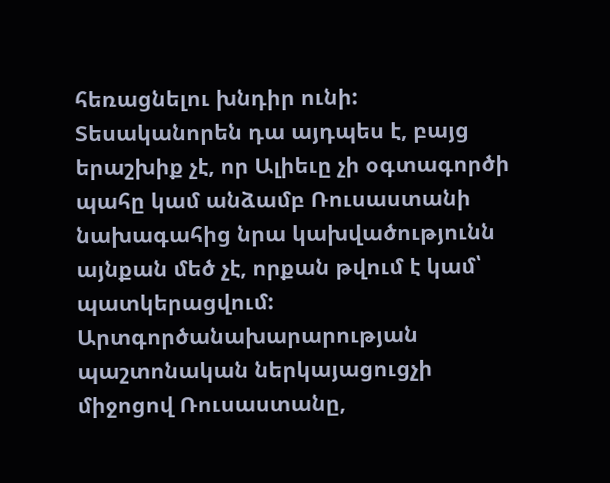հեռացնելու խնդիր ունի: Տեսականորեն դա այդպես է, բայց երաշխիք չէ, որ Ալիեւը չի օգտագործի պահը կամ անձամբ Ռուսաստանի նախագահից նրա կախվածությունն այնքան մեծ չէ, որքան թվում է կամ՝ պատկերացվում: Արտգործանախարարության պաշտոնական ներկայացուցչի միջոցով Ռուսաստանը,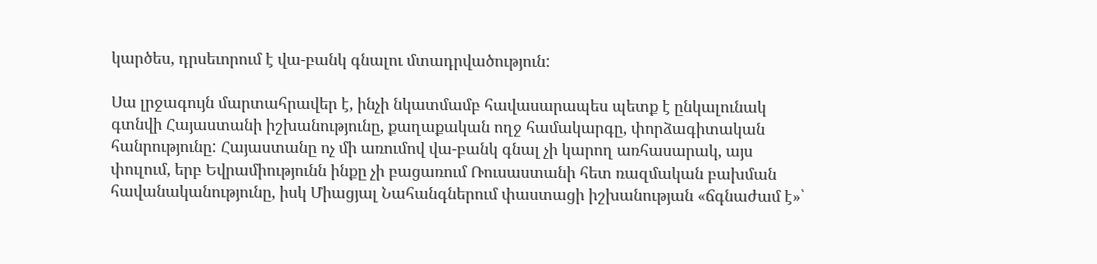կարծես, դրսեւորում է վա-բանկ գնալու մտադրվածություն:

Սա լրջագույն մարտահրավեր է, ինչի նկատմամբ հավասարապես պետք է ընկալունակ գտնվի Հայաստանի իշխանությունը, քաղաքական ողջ համակարգը, փորձագիտական հանրությունը: Հայաստանը ոչ մի առումով վա-բանկ գնալ չի կարող առհասարակ, այս փուլում, երբ Եվրամիությունն ինքը չի բացառում Ռուսաստանի հետ ռազմական բախման հավանականությունը, իսկ Միացյալ Նահանգներում փաստացի իշխանության «ճգնաժամ է»՝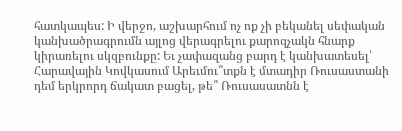հատկապես: Ի վերջո, աշխարհում ոչ ոք չի բեկանել սեփական կանխածրագրումն այլոց վերագրելու քարոզչակն հնարք կիրառելու սկզբունքը: Եւ չափազանց բարդ է կանխատեսել՝ Հարավային Կովկասում Արեւմու՞տքն է մտադիր Ռուսաստանի դեմ երկրորդ ճակատ բացել, թե՞ Ռուսասատնն է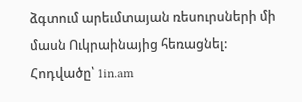ձգտում արեւմտայան ռեսուրսների մի մասն Ուկրաինայից հեռացնել:
Հոդվածը՝ 1in.am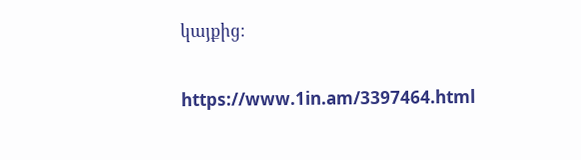կայքից։

https://www.1in.am/3397464.html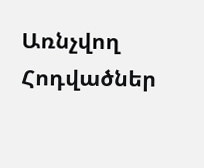Առնչվող Հոդվածներ